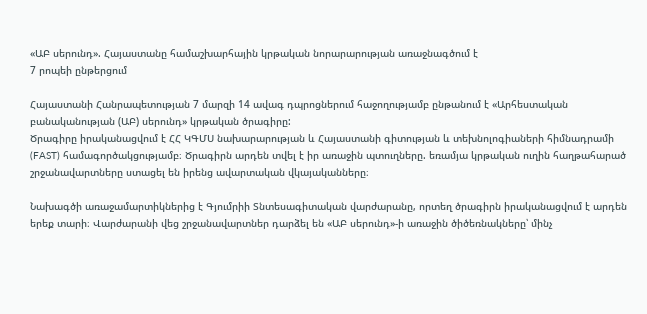«ԱԲ սերունդ». Հայաստանը համաշխարհային կրթական նորարարության առաջնագծում է
7 րոպեի ընթերցում

Հայաստանի Հանրապետության 7 մարզի 14 ավագ դպրոցներում հաջողությամբ ընթանում է «Արհեստական բանականության (ԱԲ) սերունդ» կրթական ծրագիրը:
Ծրագիրը իրականացվում է ՀՀ ԿԳՄՍ նախարարության և Հայաստանի գիտության և տեխնոլոգիաների հիմնադրամի (FAST) համագործակցությամբ։ Ծրագիրն արդեն տվել է իր առաջին պտուղները. եռամյա կրթական ուղին հաղթահարած շրջանավարտները ստացել են իրենց ավարտական վկայականները։

Նախագծի առաջամարտիկներից է Գյումրիի Տնտեսագիտական վարժարանը, որտեղ ծրագիրն իրականացվում է արդեն երեք տարի։ Վարժարանի վեց շրջանավարտներ դարձել են «ԱԲ սերունդ»-ի առաջին ծիծեռնակները՝ մինչ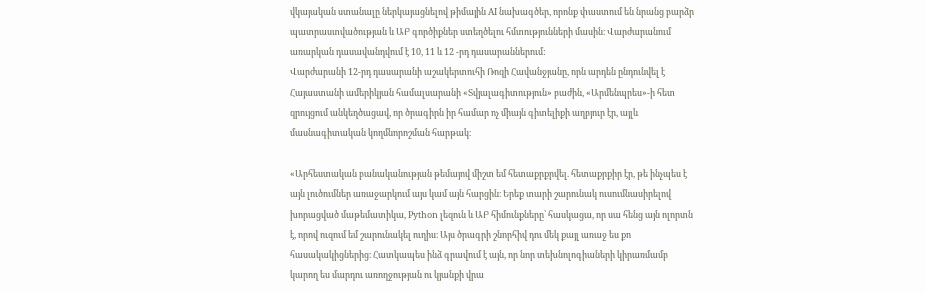վկայական ստանալը ներկայացնելով թիմային AI նախագծեր, որոնք փաստում են նրանց բարձր պատրաստվածության և ԱԲ գործիքներ ստեղծելու հմտությունների մասին։ Վարժարանում առարկան դասավանդվում է 10, 11 և 12 -րդ դասարաններում:
Վարժարանի 12-րդ դասարանի աշակերտուհի Ռոզի Հավանջյանը, որն արդեն ընդունվել է Հայաստանի ամերիկյան համալսարանի «Տվյալագիտություն» բաժին, «Արմենպրես»-ի հետ զրույցում անկեղծացավ, որ ծրագիրն իր համար ոչ միայն գիտելիքի աղբյուր էր, այլև մասնագիտական կողմնորոշման հարթակ։

«Արհեստական բանականության թեմայով միշտ եմ հետաքրքրվել. հետաքրքիր էր, թե ինչպես է այն լուծումներ առաջարկում այս կամ այն հարցին։ Երեք տարի շարունակ ուսումնասիրելով խորացված մաթեմատիկա, Python լեզուն և ԱԲ հիմունքները՝ հասկացա, որ սա հենց այն ոլորտն է, որով ուզում եմ շարունակել ուղիս։ Այս ծրագրի շնորհիվ դու մեկ քայլ առաջ ես քո հասակակիցներից։ Հատկապես ինձ գրավում է այն, որ նոր տեխնոլոգիաների կիրառմամբ կարող ես մարդու առողջության ու կյանքի վրա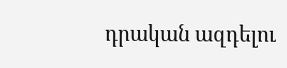դրական ազդելու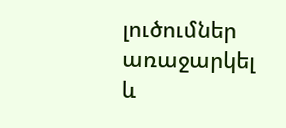լուծումներ առաջարկել և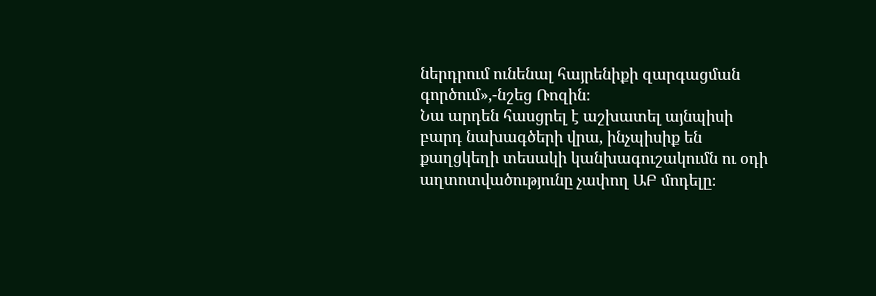ներդրում ունենալ հայրենիքի զարգացման գործում»,-նշեց Ռոզին։
Նա արդեն հասցրել է աշխատել այնպիսի բարդ նախագծերի վրա, ինչպիսիք են քաղցկեղի տեսակի կանխագուշակումն ու օդի աղտոտվածությունը չափող ԱԲ մոդելը։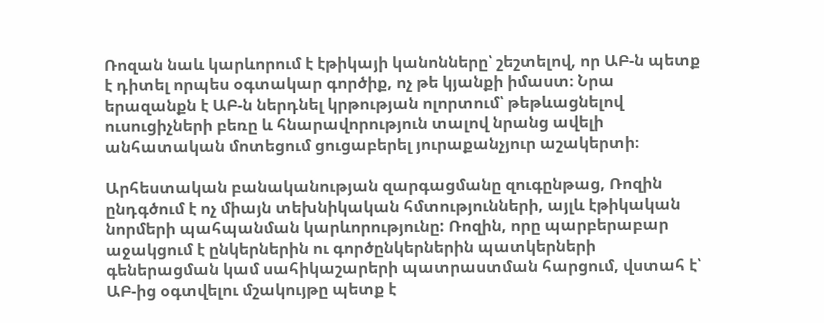Ռոզան նաև կարևորում է էթիկայի կանոնները՝ շեշտելով, որ ԱԲ-ն պետք է դիտել որպես օգտակար գործիք, ոչ թե կյանքի իմաստ։ Նրա երազանքն է ԱԲ-ն ներդնել կրթության ոլորտում՝ թեթևացնելով ուսուցիչների բեռը և հնարավորություն տալով նրանց ավելի անհատական մոտեցում ցուցաբերել յուրաքանչյուր աշակերտի։

Արհեստական բանականության զարգացմանը զուգընթաց, Ռոզին ընդգծում է ոչ միայն տեխնիկական հմտությունների, այլև էթիկական նորմերի պահպանման կարևորությունը: Ռոզին, որը պարբերաբար աջակցում է ընկերներին ու գործընկերներին պատկերների գեներացման կամ սահիկաշարերի պատրաստման հարցում, վստահ է՝ ԱԲ-ից օգտվելու մշակույթը պետք է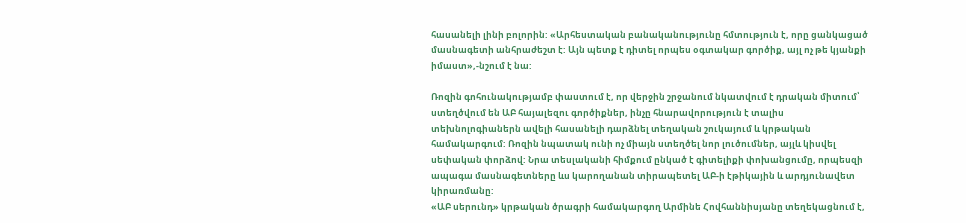հասանելի լինի բոլորին: «Արհեստական բանականությունը հմտություն է, որը ցանկացած մասնագետի անհրաժեշտ է: Այն պետք է դիտել որպես օգտակար գործիք, այլ ոչ թե կյանքի իմաստ»,-նշում է նա:

Ռոզին գոհունակությամբ փաստում է, որ վերջին շրջանում նկատվում է դրական միտում՝ ստեղծվում են ԱԲ հայալեզու գործիքներ, ինչը հնարավորություն է տալիս տեխնոլոգիաներն ավելի հասանելի դարձնել տեղական շուկայում և կրթական համակարգում: Ռոզին նպատակ ունի ոչ միայն ստեղծել նոր լուծումներ, այլև կիսվել սեփական փորձով: Նրա տեսլականի հիմքում ընկած է գիտելիքի փոխանցումը, որպեսզի ապագա մասնագետները ևս կարողանան տիրապետել ԱԲ-ի էթիկային և արդյունավետ կիրառմանը:
«ԱԲ սերունդ» կրթական ծրագրի համակարգող Արմինե Հովհաննիսյանը տեղեկացնում է,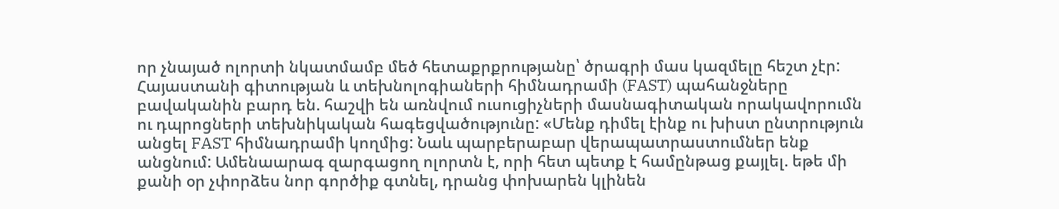որ չնայած ոլորտի նկատմամբ մեծ հետաքրքրությանը՝ ծրագրի մաս կազմելը հեշտ չէր: Հայաստանի գիտության և տեխնոլոգիաների հիմնադրամի (FAST) պահանջները բավականին բարդ են. հաշվի են առնվում ուսուցիչների մասնագիտական որակավորումն ու դպրոցների տեխնիկական հագեցվածությունը: «Մենք դիմել էինք ու խիստ ընտրություն անցել FAST հիմնադրամի կողմից: Նաև պարբերաբար վերապատրաստումներ ենք անցնում: Ամենաարագ զարգացող ոլորտն է, որի հետ պետք է համընթաց քայլել. եթե մի քանի օր չփորձես նոր գործիք գտնել, դրանց փոխարեն կլինեն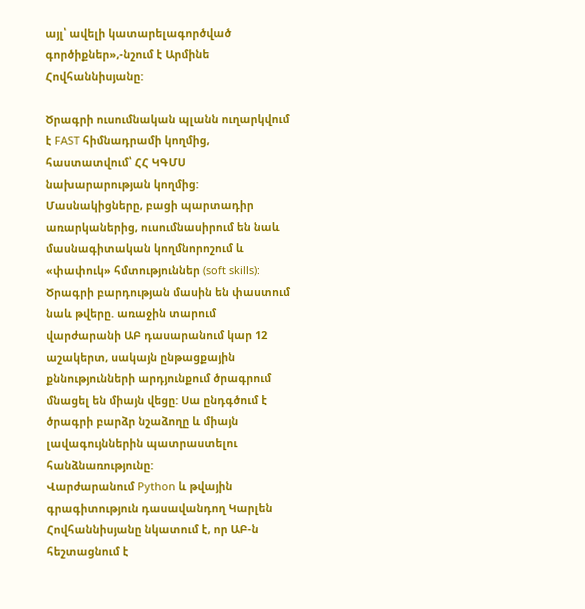այլ՝ ավելի կատարելագործված գործիքներ»,-նշում է Արմինե Հովհաննիսյանը:

Ծրագրի ուսումնական պլանն ուղարկվում է FAST հիմնադրամի կողմից, հաստատվում՝ ՀՀ ԿԳՄՍ նախարարության կողմից: Մասնակիցները, բացի պարտադիր առարկաներից, ուսումնասիրում են նաև մասնագիտական կողմնորոշում և «փափուկ» հմտություններ (soft skills):
Ծրագրի բարդության մասին են փաստում նաև թվերը. առաջին տարում վարժարանի ԱԲ դասարանում կար 12 աշակերտ, սակայն ընթացքային քննությունների արդյունքում ծրագրում մնացել են միայն վեցը: Սա ընդգծում է ծրագրի բարձր նշաձողը և միայն լավագույններին պատրաստելու հանձնառությունը:
Վարժարանում Python և թվային գրագիտություն դասավանդող Կարլեն Հովհաննիսյանը նկատում է, որ ԱԲ-ն հեշտացնում է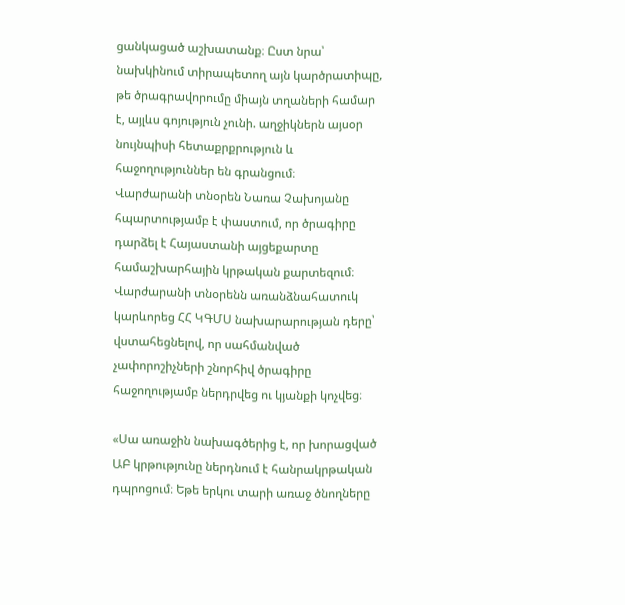ցանկացած աշխատանք։ Ըստ նրա՝ նախկինում տիրապետող այն կարծրատիպը, թե ծրագրավորումը միայն տղաների համար է, այլևս գոյություն չունի. աղջիկներն այսօր նույնպիսի հետաքրքրություն և հաջողություններ են գրանցում։
Վարժարանի տնօրեն Նառա Չախոյանը հպարտությամբ է փաստում, որ ծրագիրը դարձել է Հայաստանի այցեքարտը համաշխարհային կրթական քարտեզում։ Վարժարանի տնօրենն առանձնահատուկ կարևորեց ՀՀ ԿԳՄՍ նախարարության դերը՝ վստահեցնելով, որ սահմանված չափորոշիչների շնորհիվ ծրագիրը հաջողությամբ ներդրվեց ու կյանքի կոչվեց։

«Սա առաջին նախագծերից է, որ խորացված ԱԲ կրթությունը ներդնում է հանրակրթական դպրոցում։ Եթե երկու տարի առաջ ծնողները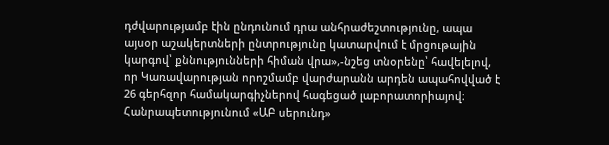դժվարությամբ էին ընդունում դրա անհրաժեշտությունը, ապա այսօր աշակերտների ընտրությունը կատարվում է մրցութային կարգով՝ քննությունների հիման վրա»,-նշեց տնօրենը՝ հավելելով, որ Կառավարության որոշմամբ վարժարանն արդեն ապահովված է 26 գերհզոր համակարգիչներով հագեցած լաբորատորիայով։
Հանրապետությունում «ԱԲ սերունդ»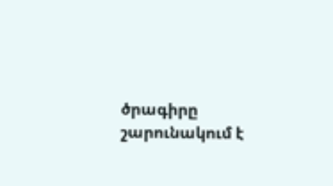ծրագիրը շարունակում է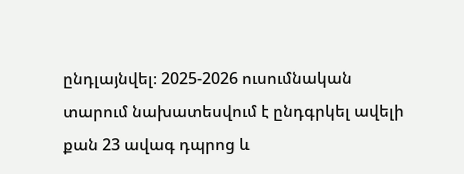ընդլայնվել։ 2025-2026 ուսումնական տարում նախատեսվում է ընդգրկել ավելի քան 23 ավագ դպրոց և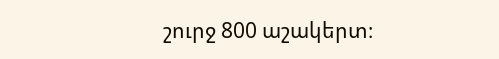շուրջ 800 աշակերտ։